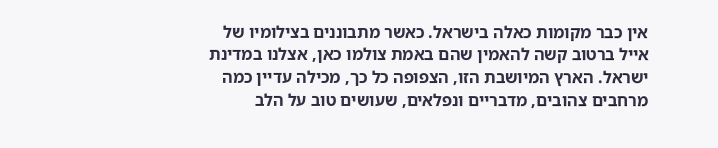אין כבר מקומות כאלה בישראל. כאשר מתבוננים בצילומיו של אייל ברטוב קשה להאמין שהם באמת צולמו כאן, אצלנו במדינת ישראל. הארץ המיושבת הזו, הצפופה כל כך, מכילה עדיין כמה מרחבים צהובים, מדבריים ונפלאים, שעושים טוב על הלב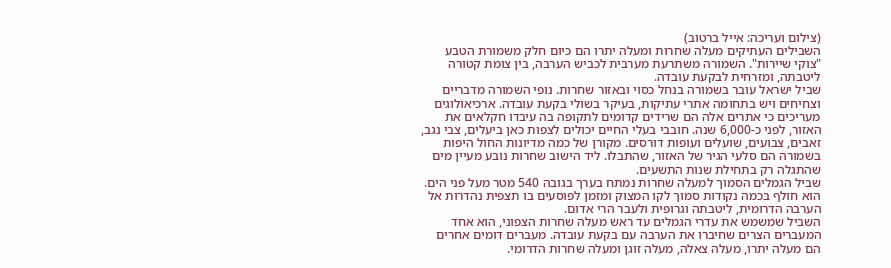(צילום ועריכה: אייל ברטוב)
השבילים העתיקים מעלה שחרות ומעלה יתרו הם כיום חלק משמורת הטבע "צוקי שיירות". השמורה משתרעת מערבית לכביש הערבה, בין צומת קטורה ליטבתה, ומזרחית לבקעת עובדה.
שביל ישראל עובר בשמורה בנחל כסוי ובאזור שחרות. נופי השמורה מדבריים וצחיחים ויש בתחומה אתרי עתיקות, בעיקר בשולי בקעת עובדה. ארכיאולוגים מעריכים כי אתרים אלה הם שרידים קדומים לתקופה בה עיבדו חקלאים את האזור, לפני כ-6,000 שנה. חובבי בעלי החיים יכולים לצפות כאן ביעלים, צבי נגב, זאבים, צבועים, שועלים ועופות דורסים. מקורן של כמה מדיונות החול היפות בשמורה הם סלעי הגיר של האזור, שהתבלו. ליד הישוב שחרות נובע מעיין מים שהתגלה רק בתחילת שנות התשעים.
שביל הגמלים הסמוך למעלה שחרות נמתח בערך בגובה 540 מטר מעל פני הים. הוא חולף בכמה נקודות סמוך לקו המצוק ומזמן לפוסעים בו תצפית נהדרות אל הערבה הדרומית, ליטבתה וגרופית ולעבר הרי אדום.
השביל שמשמש את עדרי הגמלים עד ראש מעלה שחרות הצפוני, הוא אחד המעברים הצרים שחיברו את הערבה עם בקעת עובדה. מעברים דומים אחרים הם מעלה יתרו, מעלה צאלה, מעלה זוגן ומעלה שחרות הדרומי.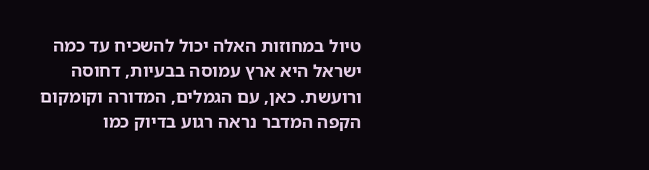טיול במחוזות האלה יכול להשכיח עד כמה ישראל היא ארץ עמוסה בבעיות, דחוסה ורועשת. כאן, עם הגמלים, המדורה וקומקום הקפה המדבר נראה רגוע בדיוק כמו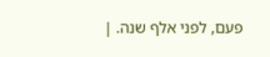פעם, לפני אלף שנה. |